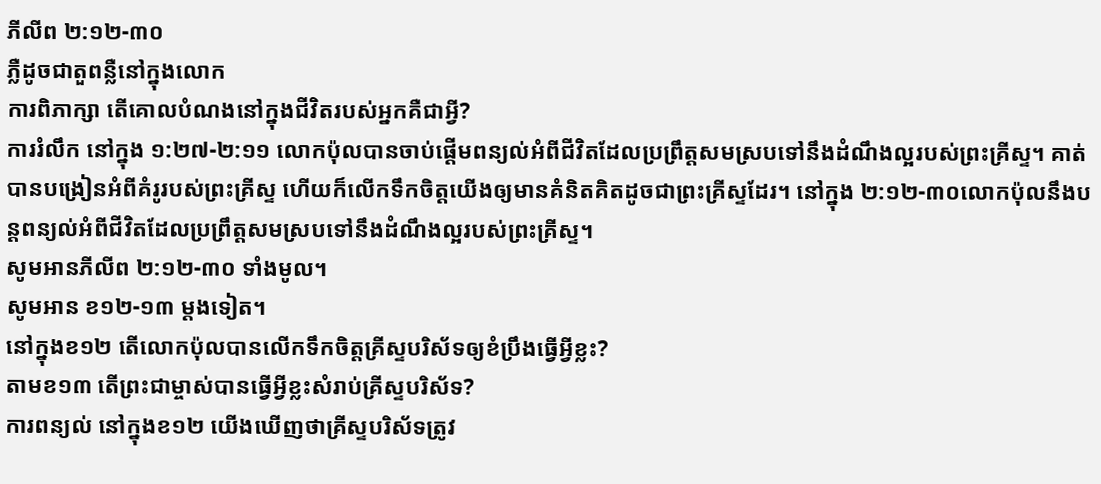ភីលីព ២:១២-៣០
ភ្លឺដូចជាតួពន្លឺនៅក្នុងលោក
ការពិភាក្សា តើគោលបំណងនៅក្នុងជីវិតរបស់អ្នកគឺជាអ្វី?
ការរំលឹក នៅក្នុង ១:២៧-២:១១ លោកប៉ុលបានចាប់ផ្ដើមពន្យល់អំពីជីវិតដែលប្រព្រឹត្តសមស្របទៅនឹងដំណឹងល្អរបស់ព្រះគ្រីស្ទ។ គាត់បានបង្រៀនអំពីគំរូរបស់ព្រះគ្រីស្ទ ហើយក៏លើកទឹកចិត្តយើងឲ្យមានគំនិតគិតដូចជាព្រះគ្រីស្ទដែរ។ នៅក្នុង ២:១២-៣០លោកប៉ុលនឹងបន្តពន្យល់អំពីជីវិតដែលប្រព្រឹត្តសមស្របទៅនឹងដំណឹងល្អរបស់ព្រះគ្រីស្ទ។
សូមអានភីលីព ២:១២-៣០ ទាំងមូល។
សូមអាន ខ១២-១៣ ម្ដងទៀត។
នៅក្នុងខ១២ តើលោកប៉ុលបានលើកទឹកចិត្តគ្រីស្ទបរិស័ទឲ្យខំប្រឹងធ្វើអ្វីខ្លះ?
តាមខ១៣ តើព្រះជាម្ចាស់បានធ្វើអ្វីខ្លះសំរាប់គ្រីស្ទបរិស័ទ?
ការពន្យល់ នៅក្នុងខ១២ យើងឃើញថាគ្រីស្ទបរិស័ទត្រូវ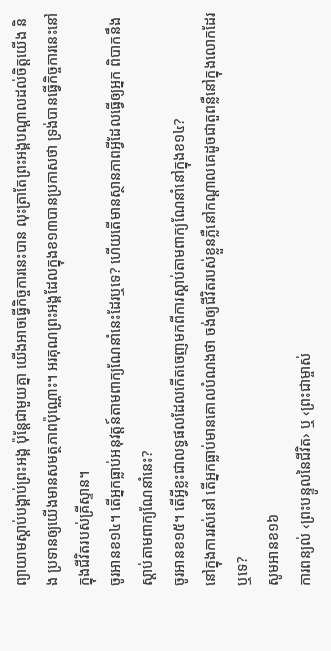ព្យាយាមស្ដាប់បង្គាប់ព្រះអង្គ ប៉ុន្តែជាមួយគ្នា យើងអាចធ្វើកិច្ចការនេះបាន លុះត្រាតែព្រះអង្គបណ្ដាលដល់ចិត្តយើង និង ប្រទានឲ្យយើងមានសមត្ថភាពប៉ុណ្ណោះ។ អរគុណព្រះអង្គដែលក្នុងខ១៣បានប្រកាសថា ទ្រង់បានធ្វើកិច្ចការនេះនៅក្នុងជីវិតរបស់គ្រីស្ទាន។
ចូរអានខ១៤។ តើអ្នកធ្លាប់អនុវត្តន៍តាមពាក្យណែនាំនេះដែរឬទេ? ហើយតើមានស្ថានភាពអ្វីដែលធ្វើឲ្យអ្នក ពិបាកនឹងស្តាប់តាមពាក្យណែនាំនេះ?
ចូរអានខ១៥។ តើអ្វីខ្លះជាលទ្ធផលដែលកើតចេញមកពីការស្ដាប់តាមពាក្យណែនាំនៅក្នុងខ១៤?
នៅក្នុងការរស់នៅ តើអ្នកធ្លាប់មានគោលបំណងថា ចង់ឲ្យជីវិតរបស់ខ្លួនភ្លឺនៅកណ្ដាលគេដូចជាតួពន្លឺនៅក្នុងលោកដែរឬទេ?
សូមអានខ១៦
ការពន្យល់ ‹ព្រះបន្ទូលនៃជីវិត› ឬ ‹ព្រះជាម្ចាស់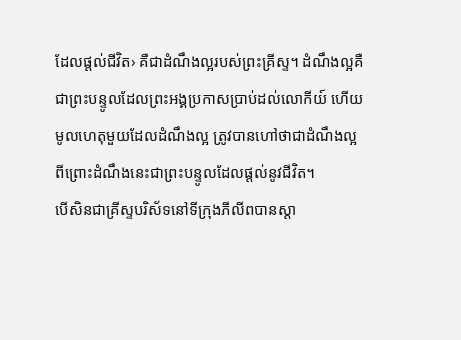ដែលផ្ដល់ជីវិត› គឺជាដំណឹងល្អរបស់ព្រះគ្រីស្ទ។ ដំណឹងល្អគឺជាព្រះបន្ទូលដែលព្រះអង្គប្រកាសប្រាប់ដល់លោកីយ៍ ហើយមូលហេតុមួយដែលដំណឹងល្អ ត្រូវបានហៅថាជាដំណឹងល្អ ពីព្រោះដំណឹងនេះជាព្រះបន្ទូលដែលផ្ដល់នូវជីវិត។
បើសិនជាគ្រីស្ទបរិស័ទនៅទីក្រុងភីលីពបានស្ដា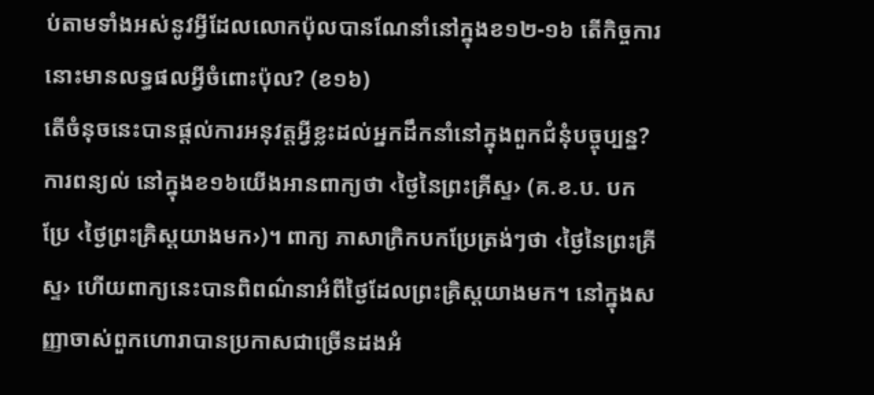ប់តាមទាំងអស់នូវអ្វីដែលលោកប៉ុលបានណែនាំនៅក្នុងខ១២-១៦ តើកិច្ចការនោះមានលទ្ធផលអ្វីចំពោះប៉ុល? (ខ១៦)
តើចំនុចនេះបានផ្តល់ការអនុវត្តអ្វីខ្លះដល់អ្នកដឹកនាំនៅក្នុងពួកជំនុំបច្ចុប្បន្ន?
ការពន្យល់ នៅក្នុងខ១៦យើងអានពាក្យថា ‹ថ្ងៃនៃព្រះគ្រីស្ទ› (គ.ខ.ប. បកប្រែ ‹ថ្ងៃព្រះគ្រិស្តយាងមក›)។ ពាក្យ ភាសាក្រិកបកប្រែត្រង់ៗថា ‹ថ្ងៃនៃព្រះគ្រីស្ទ› ហើយពាក្យនេះបានពិពណ៌នាអំពីថ្ងៃដែលព្រះគ្រិស្តយាងមក។ នៅក្នុងសញ្ញាចាស់ពួកហោរាបានប្រកាសជាច្រើនដងអំ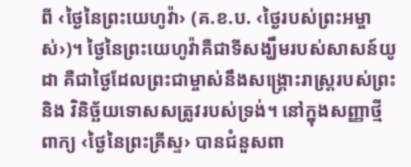ពី ‹ថ្ងៃនៃព្រះយេហូវ៉ា› (គ.ខ.ប. ‹ថ្ងៃរបស់ព្រះអម្ចាស់›)។ ថ្ងៃនៃព្រះយេហូវ៉ាគឺជាទីសង្ឃឹមរបស់សាសន៍យូដា គឺជាថ្ងៃដែលព្រះជាម្ចាស់នឹងសង្គ្រោះរាស្រ្តរបស់ព្រះ និង វិនិច្ឆ័យទោសសត្រូវរបស់ទ្រង់។ នៅក្នុងសញ្ញាថ្មីពាក្យ ‹ថ្ងៃនៃព្រះគ្រីស្ទ› បានជំនួសពា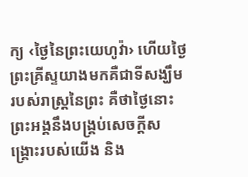ក្យ ‹ថ្ងៃនៃព្រះយេហូវ៉ា› ហើយថ្ងៃព្រះគ្រីស្ទយាងមកគឺជាទីសង្ឃឹមរបស់រាស្រ្តនៃព្រះ គឺថាថ្ងៃនោះព្រះអង្គនឹងបង្គ្រប់សេចក្ដីសង្គ្រោះរបស់យើង និង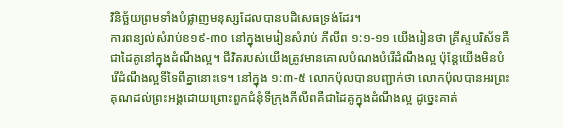វិនិច្ឆ័យព្រមទាំងបំផ្លាញមនុស្សដែលបានបដិសេធទ្រង់ដែរ។
ការពន្យល់សំរាប់ខ១៩-៣០ នៅក្នុងមេរៀនសំរាប់ ភីលីព ១:១-១១ យើងរៀនថា គ្រីស្ទបរិស័ទគឺជាដៃគូនៅក្នុងដំណឹងល្អ។ ជីវិតរបស់យើងត្រូវមានគោលបំណងបំរើដំណឹងល្អ ប៉ុន្តែយើងមិនបំរើដំណឹងល្អទីទៃពីគ្នានោះទេ។ នៅក្នុង ១:៣-៥ លោកប៉ុលបានបញ្ជាក់ថា លោកប៉ុលបានអរព្រះគុណដល់ព្រះអង្គដោយព្រោះពួកជំនុំទីក្រុងភីលីពគឺជាដៃគូក្នុងដំណឹងល្អ ដូច្នេះគាត់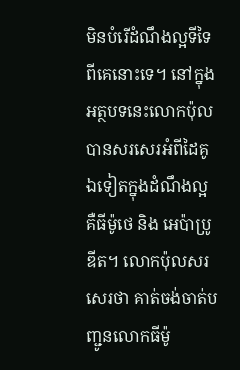មិនបំរើដំណឹងល្អទីទៃពីគេនោះទេ។ នៅក្នុងអត្ថបទនេះលោកប៉ុលបានសរសេរអំពីដៃគូឯទៀតក្នុងដំណឹងល្អ គឺធីម៉ូថេ និង អេប៉ាប្រូឌីត។ លោកប៉ុលសរសេរថា គាត់ចង់ចាត់បញ្ជូនលោកធីម៉ូ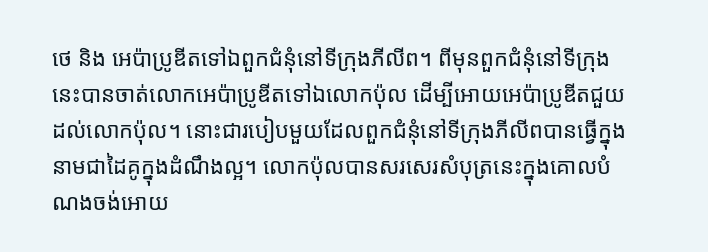ថេ និង អេប៉ាប្រូឌីតទៅឯពួកជំនុំនៅទីក្រុងភីលីព។ ពីមុនពួកជំនុំនៅទីក្រុងនេះបានចាត់លោកអេប៉ាប្រូឌីតទៅឯលោកប៉ុល ដើម្បីអោយអេប៉ាប្រូឌីតជួយដល់លោកប៉ុល។ នោះជារបៀបមួយដែលពួកជំនុំនៅទីក្រុងភីលីពបានធ្វើក្នុងនាមជាដៃគូក្នុងដំណឹងល្អ។ លោកប៉ុលបានសរសេរសំបុត្រនេះក្នុងគោលបំណងចង់អោយ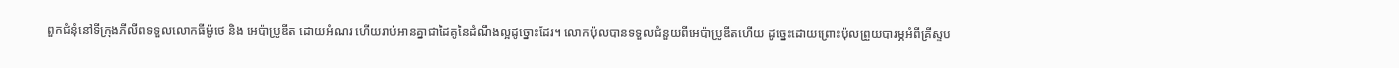ពួកជំនុំនៅទីក្រុងភីលីពទទួលលោកធីម៉ូថេ និង អេប៉ាប្រូឌីត ដោយអំណរ ហើយរាប់អានគ្នាជាដៃគូនៃដំណឹងល្អដូច្នោះដែរ។ លោកប៉ុលបានទទួលជំនួយពីអេប៉ាប្រូឌីតហើយ ដូច្នេះដោយព្រោះប៉ុលព្រួយបារម្ភអំពីគ្រីស្ទប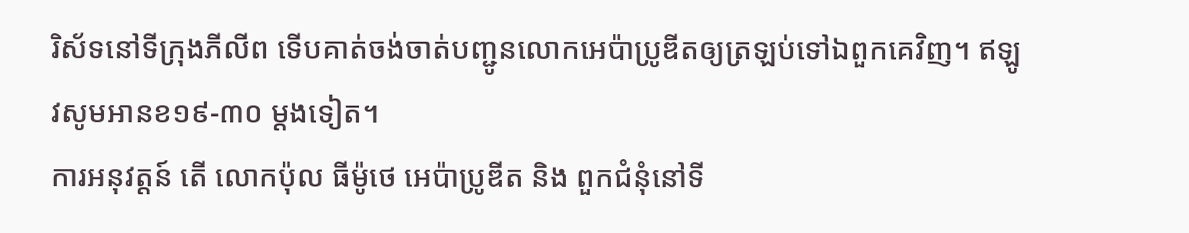រិស័ទនៅទីក្រុងភីលីព ទើបគាត់ចង់ចាត់បញ្ជូនលោកអេប៉ាប្រូឌីតឲ្យត្រឡប់ទៅឯពួកគេវិញ។ ឥឡូវសូមអានខ១៩-៣០ ម្ដងទៀត។
ការអនុវត្តន៍ តើ លោកប៉ុល ធីម៉ូថេ អេប៉ាប្រូឌីត និង ពួកជំនុំនៅទី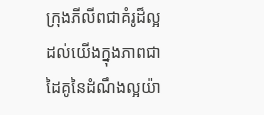ក្រុងភីលីពជាគំរូដ៏ល្អដល់យើងក្នុងភាពជាដៃគូនៃដំណឹងល្អយ៉ា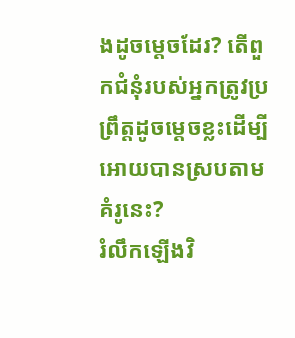ងដូចម្ដេចដែរ? តើពួកជំនុំរបស់អ្នកត្រូវប្រព្រឹត្តដូចម្តេចខ្លះដើម្បីអោយបានស្របតាមគំរូនេះ?
រំលឹកឡើងវិ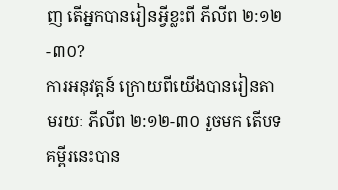ញ តើអ្នកបានរៀនអ្វីខ្លះពី ភីលីព ២:១២-៣០?
ការអនុវត្តន៍ ក្រោយពីយើងបានរៀនតាមរយៈ ភីលីព ២:១២-៣០ រួចមក តើបទគម្ពីរនេះបាន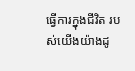ធ្វើការក្នុងជីវិត របស់យើងយ៉ាងដូ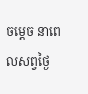ចម្តេច នាពេលសព្វថ្ងៃ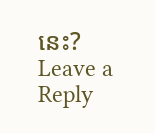នេះ?
Leave a Reply